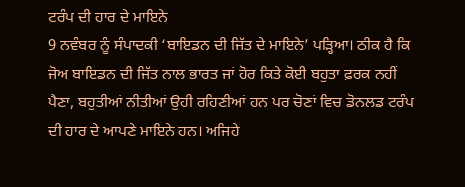ਟਰੰਪ ਦੀ ਹਾਰ ਦੇ ਮਾਇਨੇ
9 ਨਵੰਬਰ ਨੂੰ ਸੰਪਾਦਕੀ ‘ਬਾਇਡਨ ਦੀ ਜਿੱਤ ਦੇ ਮਾਇਨੇ’ ਪੜ੍ਹਿਆ। ਠੀਕ ਹੈ ਕਿ ਜੋਅ ਬਾਇਡਨ ਦੀ ਜਿੱਤ ਨਾਲ ਭਾਰਤ ਜਾਂ ਹੋਰ ਕਿਤੇ ਕੋਈ ਬਹੁਤਾ ਫ਼ਰਕ ਨਹੀਂ ਪੈਣਾ, ਬਹੁਤੀਆਂ ਨੀਤੀਆਂ ਉਹੀ ਰਹਿਣੀਆਂ ਹਨ ਪਰ ਚੋਣਾਂ ਵਿਚ ਡੋਨਲਡ ਟਰੰਪ ਦੀ ਹਾਰ ਦੇ ਆਪਣੇ ਮਾਇਨੇ ਹਨ। ਅਜਿਹੇ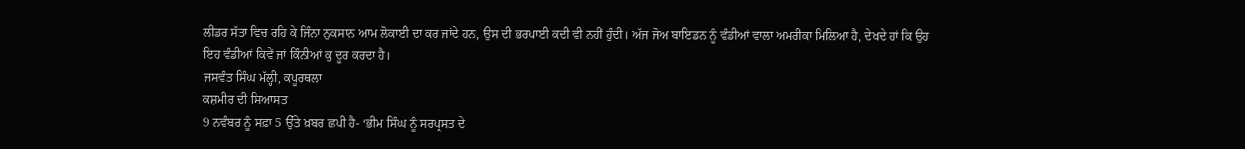ਲੀਡਰ ਸੱਤਾ ਵਿਚ ਰਹਿ ਕੇ ਜਿੰਨਾ ਨੁਕਸਾਨ ਆਮ ਲੋਕਾਈ ਦਾ ਕਰ ਜਾਂਦੇ ਹਨ, ਉਸ ਦੀ ਭਰਪਾਈ ਕਦੀ ਵੀ ਨਹੀਂ ਹੁੰਦੀ। ਅੱਜ ਜੋਅ ਬਾਇਡਨ ਨੂੰ ਵੰਡੀਆਂ ਵਾਲਾ ਅਮਰੀਕਾ ਮਿਲਿਆ ਹੈ, ਦੇਖਦੇ ਹਾਂ ਕਿ ਉਹ ਇਹ ਵੰਡੀਆਂ ਕਿਵੇਂ ਜਾਂ ਕਿੰਨੀਆਂ ਕੁ ਦੂਰ ਕਰਦਾ ਹੈ।
ਜਸਵੰਤ ਸਿੰਘ ਮੱਲ੍ਹੀ, ਕਪੂਰਥਲਾ
ਕਸ਼ਮੀਰ ਦੀ ਸਿਆਸਤ
9 ਨਵੰਬਰ ਨੂੰ ਸਫ਼ਾ 5 ਉੱਤੇ ਖ਼ਬਰ ਛਪੀ ਹੈ- ‘ਭੀਮ ਸਿੰਘ ਨੂੰ ਸਰਪ੍ਰਸਤ ਦੇ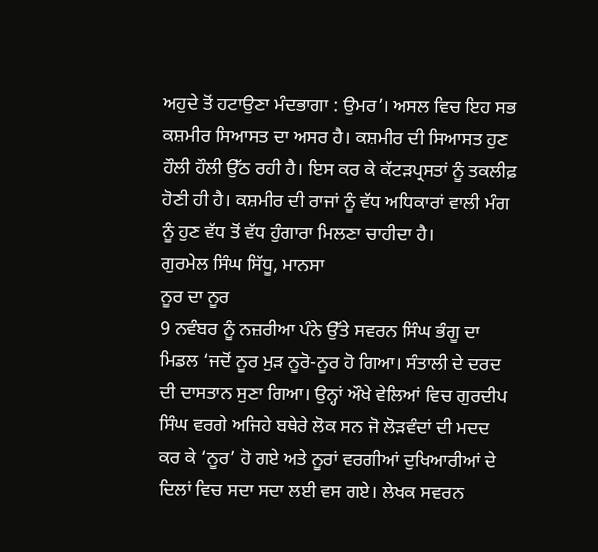ਅਹੁਦੇ ਤੋਂ ਹਟਾਉਣਾ ਮੰਦਭਾਗਾ : ਉਮਰ’। ਅਸਲ ਵਿਚ ਇਹ ਸਭ ਕਸ਼ਮੀਰ ਸਿਆਸਤ ਦਾ ਅਸਰ ਹੈ। ਕਸ਼ਮੀਰ ਦੀ ਸਿਆਸਤ ਹੁਣ ਹੌਲੀ ਹੌਲੀ ਉੱਠ ਰਹੀ ਹੈ। ਇਸ ਕਰ ਕੇ ਕੱਟੜਪ੍ਰਸਤਾਂ ਨੂੰ ਤਕਲੀਫ਼ ਹੋਣੀ ਹੀ ਹੈ। ਕਸ਼ਮੀਰ ਦੀ ਰਾਜਾਂ ਨੂੰ ਵੱਧ ਅਧਿਕਾਰਾਂ ਵਾਲੀ ਮੰਗ ਨੂੰ ਹੁਣ ਵੱਧ ਤੋਂ ਵੱਧ ਹੁੰਗਾਰਾ ਮਿਲਣਾ ਚਾਹੀਦਾ ਹੈ।
ਗੁਰਮੇਲ ਸਿੰਘ ਸਿੱਧੂ, ਮਾਨਸਾ
ਨੂਰ ਦਾ ਨੂਰ
9 ਨਵੰਬਰ ਨੂੰ ਨਜ਼ਰੀਆ ਪੰਨੇ ਉੱਤੇ ਸਵਰਨ ਸਿੰਘ ਭੰਗੂ ਦਾ ਮਿਡਲ ‘ਜਦੋਂ ਨੂਰ ਮੁੜ ਨੂਰੋ-ਨੂਰ ਹੋ ਗਿਆ। ਸੰਤਾਲੀ ਦੇ ਦਰਦ ਦੀ ਦਾਸਤਾਨ ਸੁਣਾ ਗਿਆ। ਉਨ੍ਹਾਂ ਔਖੇ ਵੇਲਿਆਂ ਵਿਚ ਗੁਰਦੀਪ ਸਿੰਘ ਵਰਗੇ ਅਜਿਹੇ ਬਥੇਰੇ ਲੋਕ ਸਨ ਜੋ ਲੋੜਵੰਦਾਂ ਦੀ ਮਦਦ ਕਰ ਕੇ ‘ਨੂਰ’ ਹੋ ਗਏ ਅਤੇ ਨੂਰਾਂ ਵਰਗੀਆਂ ਦੁਖਿਆਰੀਆਂ ਦੇ ਦਿਲਾਂ ਵਿਚ ਸਦਾ ਸਦਾ ਲਈ ਵਸ ਗਏ। ਲੇਖਕ ਸਵਰਨ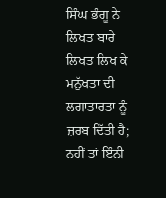ਸਿੰਘ ਭੰਗੂ ਨੇ ਲਿਖਤ ਬਾਰੇ ਲਿਖਤ ਲਿਖ ਕੇ ਮਨੁੱਖਤਾ ਦੀ ਲਗਾਤਾਰਤਾ ਨੂੰ ਜ਼ਰਬ ਦਿੱਤੀ ਹੈ; ਨਹੀਂ ਤਾਂ ਇੰਨੀ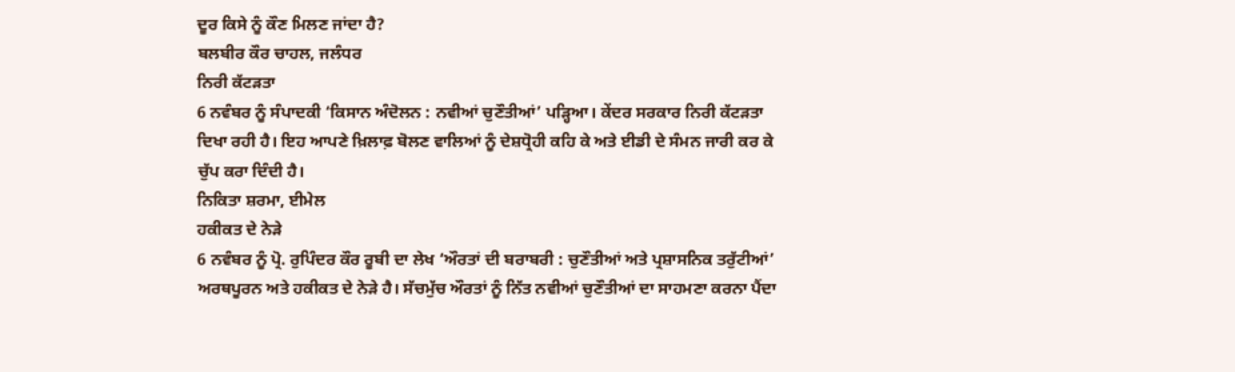ਦੂਰ ਕਿਸੇ ਨੂੰ ਕੌਣ ਮਿਲਣ ਜਾਂਦਾ ਹੈ?
ਬਲਬੀਰ ਕੌਰ ਚਾਹਲ, ਜਲੰਧਰ
ਨਿਰੀ ਕੱਟੜਤਾ
6 ਨਵੰਬਰ ਨੂੰ ਸੰਪਾਦਕੀ ‘ਕਿਸਾਨ ਅੰਦੋਲਨ : ਨਵੀਆਂ ਚੁਣੌਤੀਆਂ’ ਪੜ੍ਹਿਆ। ਕੇਂਦਰ ਸਰਕਾਰ ਨਿਰੀ ਕੱਟੜਤਾ ਦਿਖਾ ਰਹੀ ਹੈ। ਇਹ ਆਪਣੇ ਖ਼ਿਲਾਫ਼ ਬੋਲਣ ਵਾਲਿਆਂ ਨੂੰ ਦੇਸ਼ਧ੍ਰੋਹੀ ਕਹਿ ਕੇ ਅਤੇ ਈਡੀ ਦੇ ਸੰਮਨ ਜਾਰੀ ਕਰ ਕੇ ਚੁੱਪ ਕਰਾ ਦਿੰਦੀ ਹੈ।
ਨਿਕਿਤਾ ਸ਼ਰਮਾ, ਈਮੇਲ
ਹਕੀਕਤ ਦੇ ਨੇੜੇ
6 ਨਵੰਬਰ ਨੂੰ ਪ੍ਰੋ. ਰੁਪਿੰਦਰ ਕੌਰ ਰੂਬੀ ਦਾ ਲੇਖ ‘ਔਰਤਾਂ ਦੀ ਬਰਾਬਰੀ : ਚੁਣੌਤੀਆਂ ਅਤੇ ਪ੍ਰਸ਼ਾਸਨਿਕ ਤਰੁੱਟੀਆਂ’ ਅਰਥਪੂਰਨ ਅਤੇ ਹਕੀਕਤ ਦੇ ਨੇੜੇ ਹੈ। ਸੱਚਮੁੱਚ ਔਰਤਾਂ ਨੂੰ ਨਿੱਤ ਨਵੀਆਂ ਚੁਣੌਤੀਆਂ ਦਾ ਸਾਹਮਣਾ ਕਰਨਾ ਪੈਂਦਾ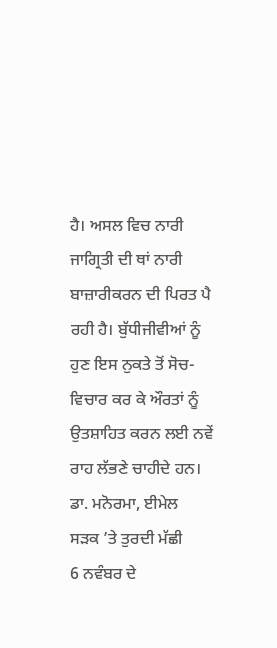ਹੈ। ਅਸਲ ਵਿਚ ਨਾਰੀ ਜਾਗ੍ਰਿਤੀ ਦੀ ਥਾਂ ਨਾਰੀ ਬਾਜ਼ਾਰੀਕਰਨ ਦੀ ਪਿਰਤ ਪੈ ਰਹੀ ਹੈ। ਬੁੱਧੀਜੀਵੀਆਂ ਨੂੰ ਹੁਣ ਇਸ ਨੁਕਤੇ ਤੋਂ ਸੋਚ-ਵਿਚਾਰ ਕਰ ਕੇ ਔਰਤਾਂ ਨੂੰ ਉਤਸ਼ਾਹਿਤ ਕਰਨ ਲਈ ਨਵੇਂ ਰਾਹ ਲੱਭਣੇ ਚਾਹੀਦੇ ਹਨ।
ਡਾ. ਮਨੋਰਮਾ, ਈਮੇਲ
ਸੜਕ ’ਤੇ ਤੁਰਦੀ ਮੱਛੀ
6 ਨਵੰਬਰ ਦੇ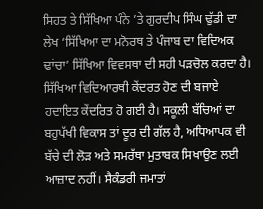ਸਿਹਤ ਤੇ ਸਿੱਖਿਆ ਪੰਨੇ ’ਤੇ ਗੁਰਦੀਪ ਸਿੰਘ ਢੁੱਡੀ ਦਾ ਲੇਖ ‘ਸਿੱਖਿਆ ਦਾ ਮਨੋਰਥ ਤੇ ਪੰਜਾਬ ਦਾ ਵਿਦਿਅਕ ਢਾਂਚਾ’ ਸਿੱਖਿਆ ਵਿਵਸਥਾ ਦੀ ਸਹੀ ਪੜਚੋਲ ਕਰਦਾ ਹੈ। ਸਿੱਖਿਆ ਵਿਦਿਆਰਥੀ ਕੇਂਦਰਤ ਹੋਣ ਦੀ ਬਜਾਏ ਹਦਾਇਤ ਕੇਂਦਰਿਤ ਹੋ ਗਈ ਹੈ। ਸਕੂਲੀ ਬੱਚਿਆਂ ਦਾ ਬਹੁਪੱਖੀ ਵਿਕਾਸ ਤਾਂ ਦੂਰ ਦੀ ਗੱਲ ਹੈ, ਅਧਿਆਪਕ ਵੀ ਬੱਚੇ ਦੀ ਲੋੜ ਅਤੇ ਸਮਰੱਥਾ ਮੁਤਾਬਕ ਸਿਖਾਉਣ ਲਈ ਆਜ਼ਾਦ ਨਹੀਂ। ਸੈਕੰਡਰੀ ਜਮਾਤਾਂ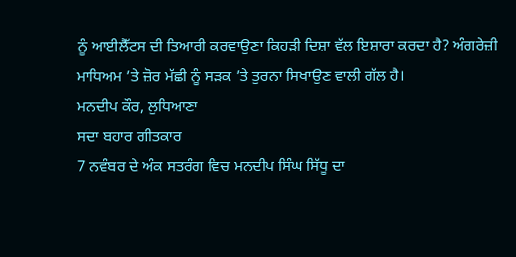ਨੂੰ ਆਈਲੈੱਟਸ ਦੀ ਤਿਆਰੀ ਕਰਵਾਉਣਾ ਕਿਹੜੀ ਦਿਸ਼ਾ ਵੱਲ ਇਸ਼ਾਰਾ ਕਰਦਾ ਹੈ? ਅੰਗਰੇਜ਼ੀ ਮਾਧਿਅਮ ’ਤੇ ਜ਼ੋਰ ਮੱਛੀ ਨੂੰ ਸੜਕ ’ਤੇ ਤੁਰਨਾ ਸਿਖਾਉਣ ਵਾਲੀ ਗੱਲ ਹੈ।
ਮਨਦੀਪ ਕੌਰ, ਲੁਧਿਆਣਾ
ਸਦਾ ਬਹਾਰ ਗੀਤਕਾਰ
7 ਨਵੰਬਰ ਦੇ ਅੰਕ ਸਤਰੰਗ ਵਿਚ ਮਨਦੀਪ ਸਿੰਘ ਸਿੱਧੂ ਦਾ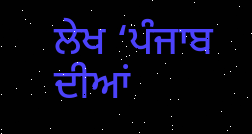ਲੇਖ ‘ਪੰਜਾਬ ਦੀਆਂ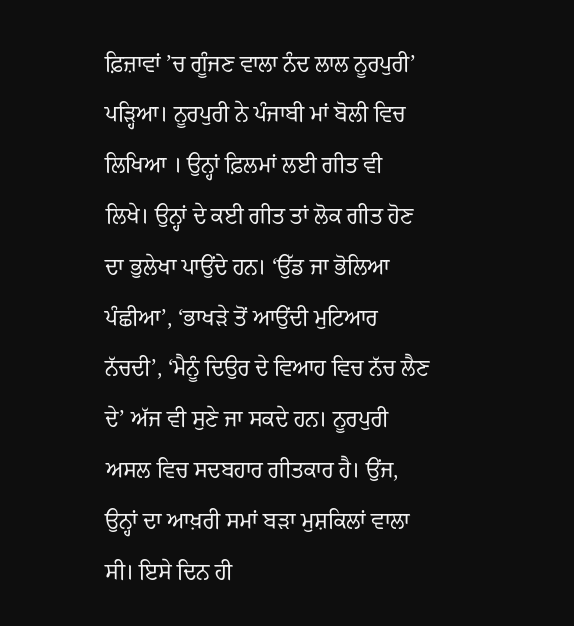ਫ਼ਿਜ਼ਾਵਾਂ ’ਚ ਗੂੰਜਣ ਵਾਲਾ ਨੰਦ ਲਾਲ ਨੂਰਪੁਰੀ’ ਪੜ੍ਹਿਆ। ਨੂਰਪੁਰੀ ਨੇ ਪੰਜਾਬੀ ਮਾਂ ਬੋਲੀ ਵਿਚ ਲਿਖਿਆ । ਉਨ੍ਹਾਂ ਫ਼ਿਲਮਾਂ ਲਈ ਗੀਤ ਵੀ ਲਿਖੇ। ਉਨ੍ਹਾਂ ਦੇ ਕਈ ਗੀਤ ਤਾਂ ਲੋਕ ਗੀਤ ਹੋਣ ਦਾ ਭੁਲੇਖਾ ਪਾਉਂਦੇ ਹਨ। ‘ਉੱਡ ਜਾ ਭੋਲਿਆ ਪੰਛੀਆ’, ‘ਭਾਖੜੇ ਤੋਂ ਆਉਂਦੀ ਮੁਟਿਆਰ ਨੱਚਦੀ’, ‘ਮੈਨੂੰ ਦਿਉਰ ਦੇ ਵਿਆਹ ਵਿਚ ਨੱਚ ਲੈਣ ਦੇ’ ਅੱਜ ਵੀ ਸੁਣੇ ਜਾ ਸਕਦੇ ਹਨ। ਨੂਰਪੁਰੀ ਅਸਲ ਵਿਚ ਸਦਬਹਾਰ ਗੀਤਕਾਰ ਹੈ। ਉਂਜ, ਉਨ੍ਹਾਂ ਦਾ ਆਖ਼ਰੀ ਸਮਾਂ ਬੜਾ ਮੁਸ਼ਕਿਲਾਂ ਵਾਲਾ ਸੀ। ਇਸੇ ਦਿਨ ਹੀ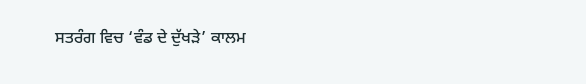ਸਤਰੰਗ ਵਿਚ ‘ਵੰਡ ਦੇ ਦੁੱਖੜੇ’ ਕਾਲਮ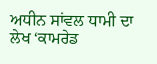ਅਧੀਨ ਸਾਂਵਲ ਧਾਮੀ ਦਾ ਲੇਖ ‘ਕਾਮਰੇਡ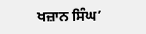ਖਜ਼ਾਨ ਸਿੰਘ’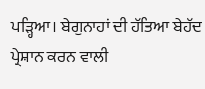ਪੜ੍ਹਿਆ। ਬੇਗੁਨਾਹਾਂ ਦੀ ਹੱਤਿਆ ਬੇਹੱਦ ਪ੍ਰੇਸ਼ਾਨ ਕਰਨ ਵਾਲੀ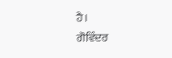ਹੈ।
ਗੋਵਿੰਦਰ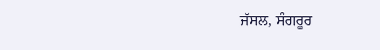ਜੱਸਲ, ਸੰਗਰੂਰ